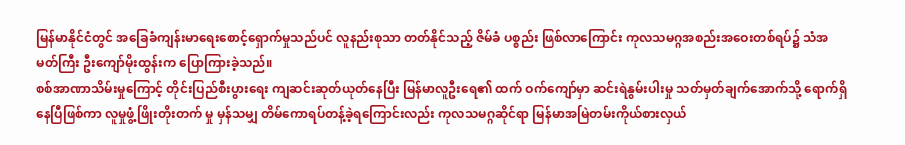မြန်မာနိုင်ငံတွင် အခြေခံကျန်းမာရေးစောင့်ရှောက်မှုသည်ပင် လူနည်းစုသာ တတ်နိုင်သည့် ဇိမ်ခံ ပစ္စည်း ဖြစ်လာကြောင်း ကုလသမဂ္ဂအစည်းအဝေးတစ်ရပ်၌ သံအမတ်ကြီး ဦးကျော်မိုးထွန်းက ပြောကြားခဲ့သည်။
စစ်အာဏာသိမ်းမှုကြောင့် တိုင်းပြည်စီးပွားရေး ကျဆင်းဆုတ်ယုတ်နေပြီး မြန်မာလူဦးရေ၏ ထက် ဝက်ကျော်မှာ ဆင်းရဲနွမ်းပါးမှု သတ်မှတ်ချက်အောက်သို့ ရောက်ရှိနေပြီဖြစ်ကာ လူမှုဖွံ့ဖြိုးတိုးတက် မှု မှန်သမျှ တိမ်ကောရပ်တန့်ခဲ့ရကြောင်းလည်း ကုလသမဂ္ဂဆိုင်ရာ မြန်မာအမြဲတမ်းကိုယ်စားလှယ်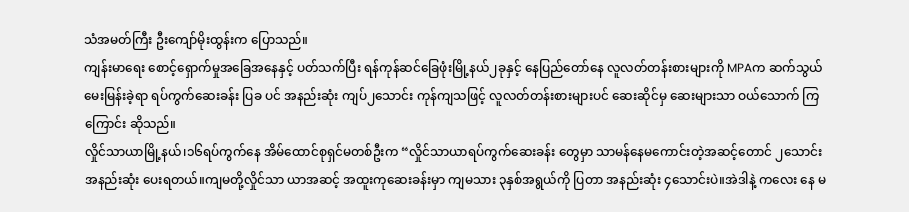သံအမတ်ကြီး ဦးကျော်မိုးထွန်းက ပြောသည်။
ကျန်းမာရေး စောင့်ရှောက်မှုအခြေအနေနှင့် ပတ်သက်ပြီး ရန်ကုန်ဆင်ခြေဖုံးမြို့နယ်၂ခုနှင့် နေပြည်တော်နေ လူလတ်တန်းစားများကို MPAက ဆက်သွယ်မေးမြန်းခဲ့ရာ ရပ်ကွက်ဆေးခန်း ပြခ ပင် အနည်းဆုံး ကျပ်၂သောင်း ကုန်ကျသဖြင့် လူလတ်တန်းစားများပင် ဆေးဆိုင်မှ ဆေးများသာ ဝယ်သောက် ကြကြောင်း ဆိုသည်။
လှိုင်သာယာမြို့နယ်၊၁၆ရပ်ကွက်နေ အိမ်ထောင်စုရှင်မတစ်ဦးက “လှိုင်သာယာရပ်ကွက်ဆေးခန်း တွေမှာ သာမန်နေမကောင်းတဲ့အဆင့်တောင် ၂သောင်းအနည်းဆုံး ပေးရတယ်။ကျမတို့လှိုင်သာ ယာအဆင့် အထူးကုဆေးခန်းမှာ ကျမသား ၃နှစ်အရွယ်ကို ပြတာ အနည်းဆုံး ၄သောင်းပဲ။အဲဒါနဲ့ ကလေး နေ မ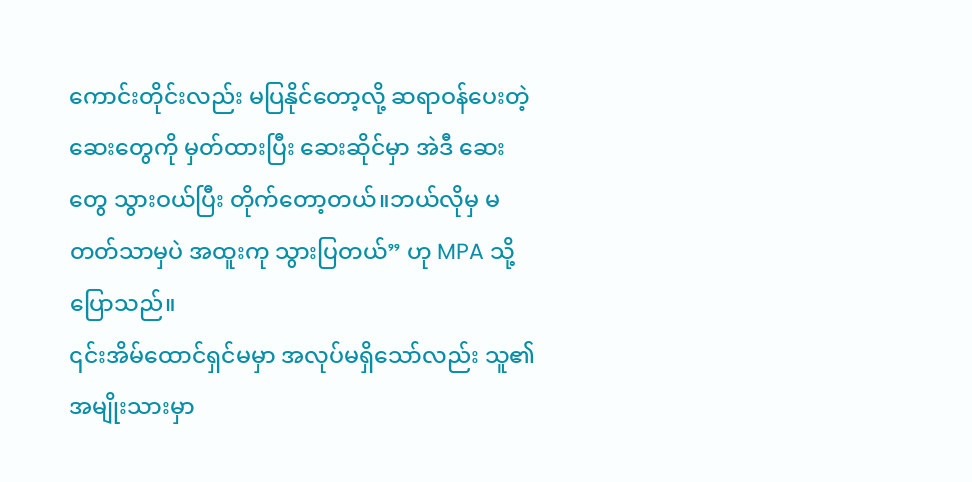ကောင်းတိုင်းလည်း မပြနိုင်တော့လို့ ဆရာဝန်ပေးတဲ့ ဆေးတွေကို မှတ်ထားပြီး ဆေးဆိုင်မှာ အဲဒီ ဆေးတွေ သွားဝယ်ပြီး တိုက်တော့တယ်။ဘယ်လိုမှ မတတ်သာမှပဲ အထူးကု သွားပြတယ်” ဟု MPA သို့ပြောသည်။
၎င်းအိမ်ထောင်ရှင်မမှာ အလုပ်မရှိသော်လည်း သူ၏အမျိုးသားမှာ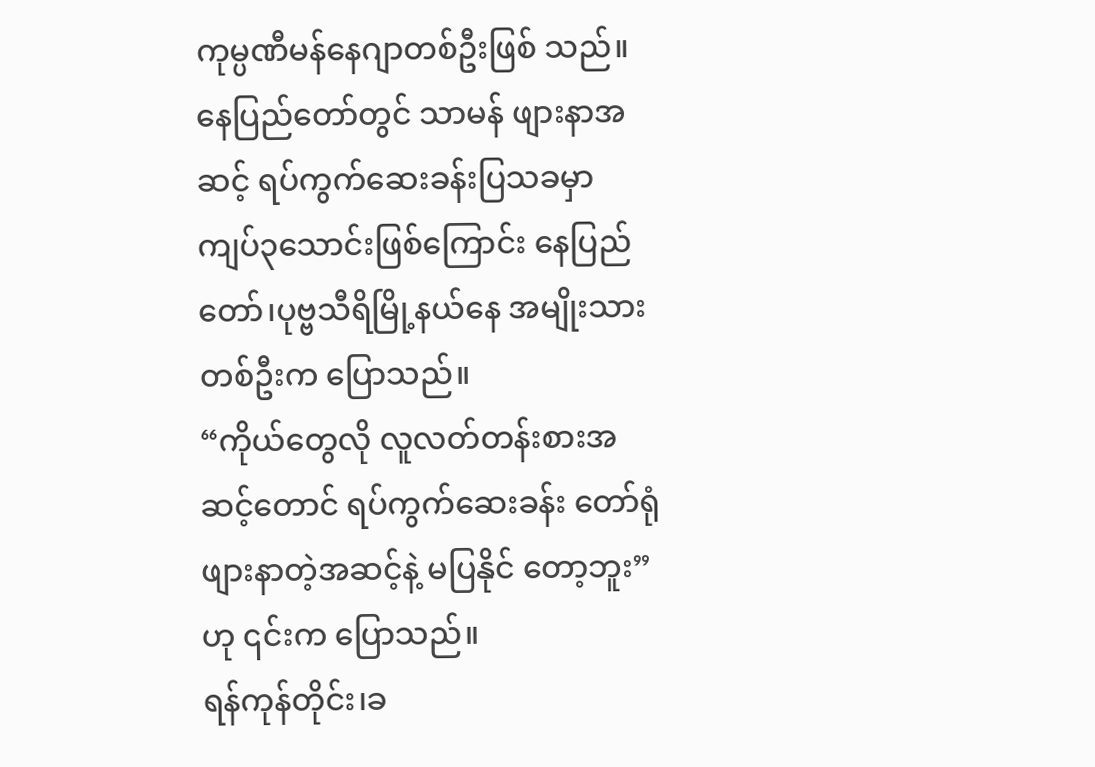ကုမ္ပဏီမန်နေဂျာတစ်ဦးဖြစ် သည်။
နေပြည်တော်တွင် သာမန် ဖျားနာအဆင့် ရပ်ကွက်ဆေးခန်းပြသခမှာ ကျပ်၃သောင်းဖြစ်ကြောင်း နေပြည်တော်၊ပုဗ္ဗသီရိမြို့နယ်နေ အမျိုးသားတစ်ဦးက ပြောသည်။
“ကိုယ်တွေလို လူလတ်တန်းစားအဆင့်တောင် ရပ်ကွက်ဆေးခန်း တော်ရုံဖျားနာတဲ့အဆင့်နဲ့ မပြနိုင် တော့ဘူး”ဟု ၎င်းက ပြောသည်။
ရန်ကုန်တိုင်း၊ခ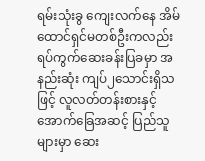ရမ်းသုံးခွ ကျေးလက်နေ အိမ်ထောင်ရှင်မတစ်ဦးကလည်း ရပ်ကွက်ဆေးခန်းပြခမှာ အနည်းဆုံး ကျပ်၂သောင်းရှိသဖြင့် လူလတ်တန်းစားနှင့် အောက်ခြေအဆင့် ပြည်သူများမှာ ဆေး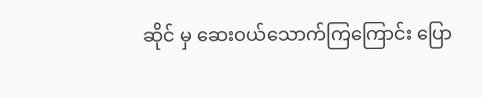ဆိုင် မှ ဆေးဝယ်သောက်ကြကြောင်း ပြော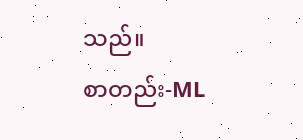သည်။
စာတည်း-ML